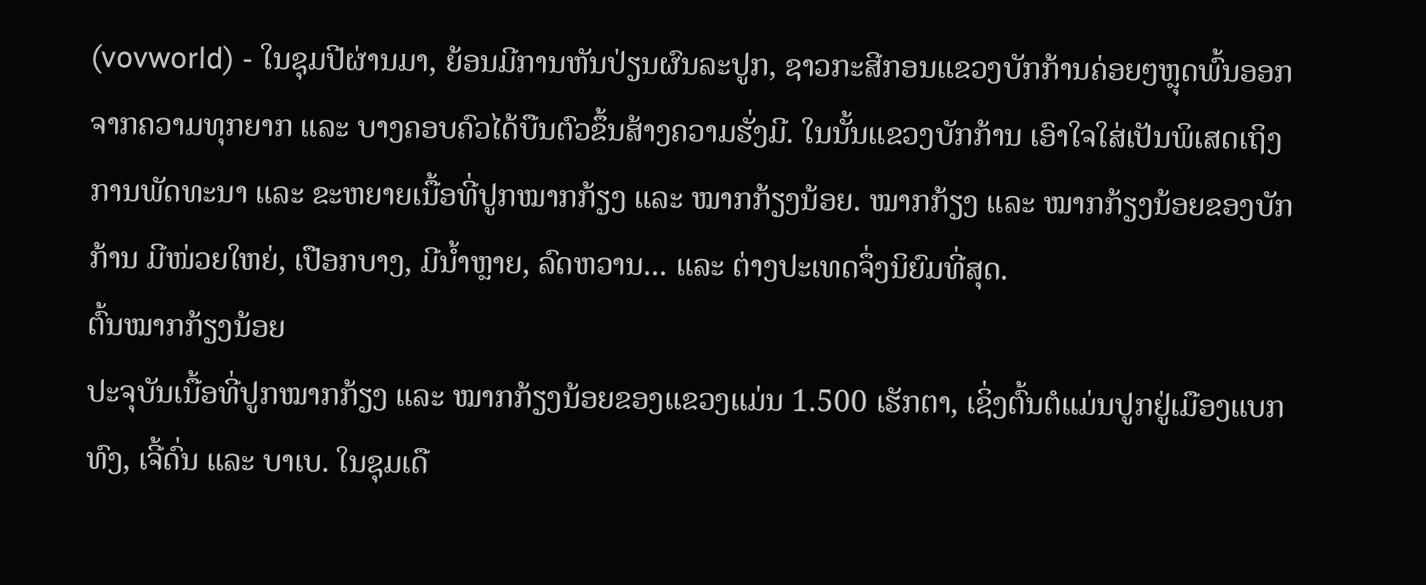(vovworld) - ໃນຊຸມປີຜ່ານມາ, ຍ້ອນມີການຫັນປ່ຽນຜົນລະປູກ, ຊາວກະສີກອນແຂວງບັກກ້ານຄ່ອຍໆຫຼຸດພົ້ນອອກຈາກຄວາມທຸກຍາກ ແລະ ບາງຄອບຄົວໄດ້ບືນຕົວຂຶ້ນສ້າງຄວາມຮັ່ງມີ. ໃນນັ້ນແຂວງບັກກ້ານ ເອົາໃຈໃສ່ເປັນພິເສດເຖິງການພັດທະນາ ແລະ ຂະຫຍາຍເນື້ອທີ່ປູກໝາກກ້ຽງ ແລະ ໝາກກ້ຽງນ້ອຍ. ໝາກກ້ຽງ ແລະ ໝາກກ້ຽງນ້ອຍຂອງບັກກ້ານ ມີໜ່ວຍໃຫຍ່, ເປືອກບາງ, ມີນ້ຳຫຼາຍ, ລົດຫວານ... ແລະ ຕ່າງປະເທດຈຶ່ງນິຍົມທີ່ສຸດ.
ຕົ້ນໝາກກ້ຽງນ້ອຍ
ປະຈຸບັນເນື້ອທີ່ປູກໝາກກ້ຽງ ແລະ ໝາກກ້ຽງນ້ອຍຂອງແຂວງແມ່ນ 1.500 ເຮັກຕາ, ເຊິ່ງຕົ້ນຕໍແມ່ນປູກຢູ່ເມືອງແບກທົງ, ເຈີ້ດົ່ນ ແລະ ບາເບ. ໃນຊຸມເດື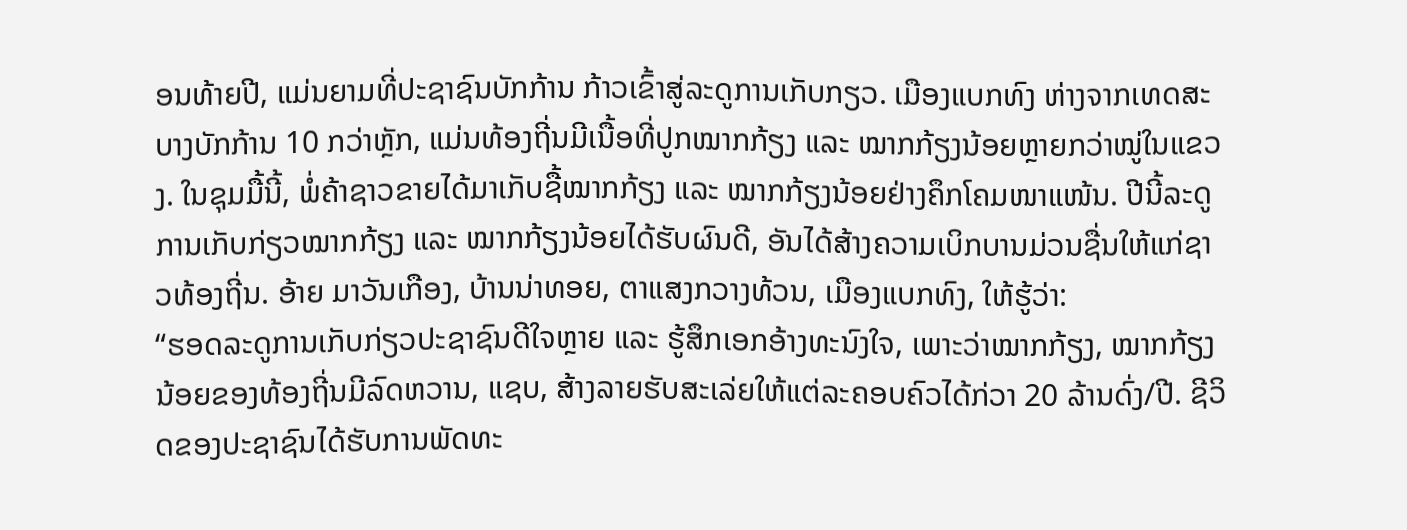ອນທ້າຍປີ, ແມ່ນຍາມທີ່ປະຊາຊົນບັກກ້ານ ກ້າວເຂົ້າສູ່ລະດູການເກັບກຽວ. ເມືອງແບກທົງ ຫ່າງຈາກເທດສະບາງບັກກ້ານ 10 ກວ່າຫຼັກ, ແມ່ນທ້ອງຖີ່ນມີເນື້ອທີ່ປູກໝາກກ້ຽງ ແລະ ໝາກກ້ຽງນ້ອຍຫຼາຍກວ່າໝູ່ໃນແຂວງ. ໃນຊຸມມື້ນີ້, ພໍ່ຄ້າຊາວຂາຍໄດ້ມາເກັບຊື້ໝາກກ້ຽງ ແລະ ໝາກກ້ຽງນ້ອຍຢ່າງຄຶກໂຄມໜາແໜ້ນ. ປີນີ້ລະດູການເກັບກ່ຽວໝາກກ້ຽງ ແລະ ໝາກກ້ຽງນ້ອຍໄດ້ຮັບຜົນດີ, ອັນໄດ້ສ້າງຄວາມເບິກບານມ່ວນຊື່ນໃຫ້ແກ່ຊາວທ້ອງຖີ່ນ. ອ້າຍ ມາວັນເກືອງ, ບ້ານນ່າທອຍ, ຕາແສງກວາງທ້ວນ, ເມືອງແບກທົງ, ໃຫ້ຮູ້ວ່າ:
“ຮອດລະດູການເກັບກ່ຽວປະຊາຊົນດີໃຈຫຼາຍ ແລະ ຮູ້ສຶກເອກອ້າງທະນົງໃຈ, ເພາະວ່າໝາກກ້ຽງ, ໝາກກ້ຽງນ້ອຍຂອງທ້ອງຖີ່ນມີລົດຫວານ, ແຊບ, ສ້າງລາຍຮັບສະເລ່ຍໃຫ້ແຕ່ລະຄອບຄົວໄດ້ກ່ວາ 20 ລ້ານດົ່ງ/ປີ. ຊີວິດຂອງປະຊາຊົນໄດ້ຮັບການພັດທະ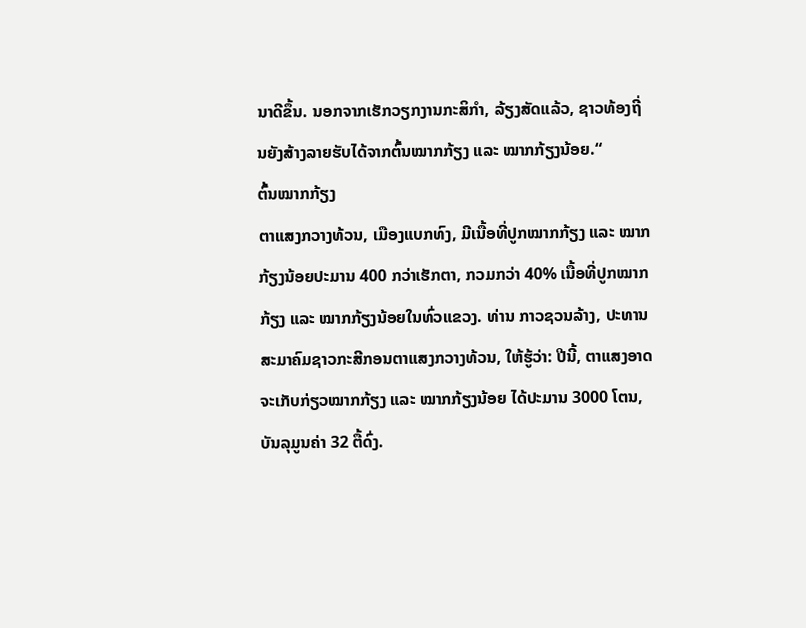ນາດີຂຶ້ນ. ນອກຈາກເຮັກວຽກງານກະສິກຳ, ລ້ຽງສັດແລ້ວ, ຊາວທ້ອງຖີ່ນຍັງສ້າງລາຍຮັບໄດ້ຈາກຕົ້ນໝາກກ້ຽງ ແລະ ໝາກກ້ຽງນ້ອຍ.“
ຕົ້ນໝາກກ້ຽງ
ຕາແສງກວາງທ້ວນ, ເມືອງແບກທົງ, ມີເນື້ອທີ່ປູກໝາກກ້ຽງ ແລະ ໝາກກ້ຽງນ້ອຍປະມານ 400 ກວ່າເຮັກຕາ, ກວມກວ່າ 40% ເນື້ອທີ່ປູກໝາກກ້ຽງ ແລະ ໝາກກ້ຽງນ້ອຍໃນທົ່ວແຂວງ. ທ່ານ ກາວຊວນລ້າງ, ປະທານສະມາຄົມຊາວກະສີກອນຕາແສງກວາງທ້ວນ, ໃຫ້ຮູ້ວ່າ: ປີນີ້, ຕາແສງອາດຈະເກັບກ່ຽວໝາກກ້ຽງ ແລະ ໝາກກ້ຽງນ້ອຍ ໄດ້ປະມານ 3000 ໂຕນ, ບັນລຸມູນຄ່າ 32 ຕື້ດົ່ງ.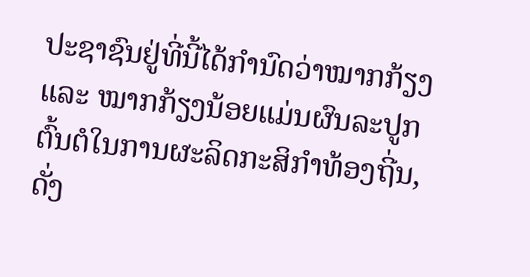ປະຊາຊົນຢູ່ທີ່ນີ້ໄດ້ກຳນົດວ່າໝາກກ້ຽງ ແລະ ໝາກກ້ຽງນ້ອຍແມ່ນຜົນລະປູກຕົ້ນຕໍໃນການຜະລິດກະສິກຳທ້ອງຖີ່ນ, ດັ່ງ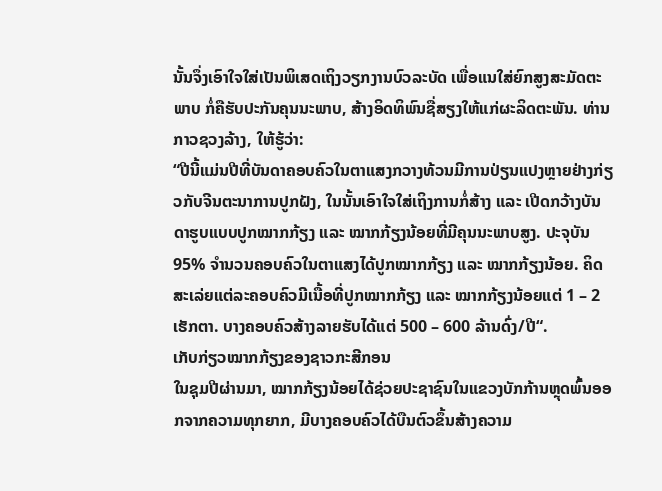ນັ້ນຈຶ່ງເອົາໃຈໃສ່ເປັນພິເສດເຖິງວຽກງານບົວລະບັດ ເພື່ອແນໃສ່ຍົກສູງສະມັດຕະພາບ ກໍ່ຄືຮັບປະກັນຄຸນນະພາບ, ສ້າງອິດທິພົນຊື່ສຽງໃຫ້ແກ່ຜະລິດຕະພັນ. ທ່ານ ກາວຊວງລ້າງ, ໃຫ້ຮູ້ວ່າ:
“ປີນີ້ແມ່ນປີທີ່ບັນດາຄອບຄົວໃນຕາແສງກວາງທ້ວນມີການປ່ຽນແປງຫຼາຍຢ່າງກ່ຽວກັບຈີນຕະນາການປູກຝັງ, ໃນນັ້ນເອົາໃຈໃສ່ເຖິງການກໍ່ສ້າງ ແລະ ເປີດກວ້າງບັນດາຮູບແບບປູກໝາກກ້ຽງ ແລະ ໝາກກ້ຽງນ້ອຍທີ່ມີຄຸນນະພາບສູງ. ປະຈຸບັນ 95% ຈຳນວນຄອບຄົວໃນຕາແສງໄດ້ປູກໝາກກ້ຽງ ແລະ ໝາກກ້ຽງນ້ອຍ. ຄິດສະເລ່ຍແຕ່ລະຄອບຄົວມີເນື້ອທີ່ປູກໝາກກ້ຽງ ແລະ ໝາກກ້ຽງນ້ອຍແຕ່ 1 – 2 ເຮັກຕາ. ບາງຄອບຄົວສ້າງລາຍຮັບໄດ້ແຕ່ 500 – 600 ລ້ານດົ່ງ/ປີ“.
ເກັບກ່ຽວໝາກກ້ຽງຂອງຊາວກະສີກອນ
ໃນຊຸມປີຜ່ານມາ, ໝາກກ້ຽງນ້ອຍໄດ້ຊ່ວຍປະຊາຊົນໃນແຂວງບັກກ້ານຫຼຸດພົ້ນອອກຈາກຄວາມທຸກຍາກ, ມີບາງຄອບຄົວໄດ້ບືນຕົວຂຶ້ນສ້າງຄວາມ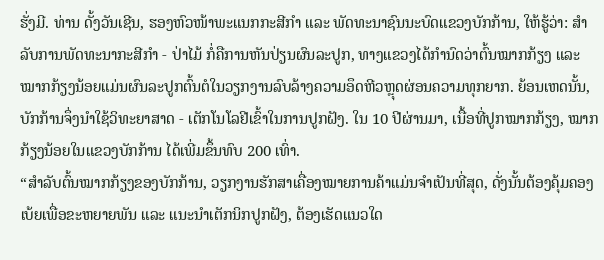ຮັ່ງມີ. ທ່ານ ດັ້ງວັນເຊີນ, ຮອງຫົວໜ້າພະແນກກະສີກຳ ແລະ ພັດທະນາຊົນນະບົດແຂວງບັກກ້ານ, ໃຫ້ຮູ້ວ່າ: ສຳລັບການພັດທະນາກະສີກຳ - ປ່າໄມ້ ກໍ່ຄືການຫັນປ່ຽນຜົນລະປູກ, ທາງແຂວງໄດ້ກຳນົດວ່າຕົ້ນໝາກກ້ຽງ ແລະ ໝາກກ້ຽງນ້ອຍແມ່ນຜົນລະປູກຕົ້ນຕໍໃນວຽກງານລົບລ້າງຄວາມອຶດຫີວຫຼຸດຜ່ອນຄວາມທຸກຍາກ. ຍ້ອນເຫດນັ້ນ, ບັກກ້ານຈຶ່ງນຳໃຊ້ວິທະຍາສາດ - ເຕັກໂນໂລຢີເຂົ້າໃນການປູກຝັງ. ໃນ 10 ປີຜ່ານມາ, ເນື້ອທີ່ປູກໝາກກ້ຽງ, ໝາກກ້ຽງນ້ອຍໃນແຂວງບັກກ້ານ ໄດ້ເພີ່ມຂຶ້ນທົບ 200 ເທົ່າ.
“ສຳລັບຕົ້ນໝາກກ້ຽງຂອງບັກກ້ານ, ວຽກງານຮັກສາເຄື່ອງໝາຍການຄ້າແມ່ນຈຳເປັນທີ່ສຸດ, ດັ່ງນັ້ນຕ້ອງຄຸ້ມຄອງເບ້ຍເພື່ອຂະຫຍາຍພັນ ແລະ ແນະນຳເຕັກນິກປູກຝັງ, ຕ້ອງເຮັດແນວໃດ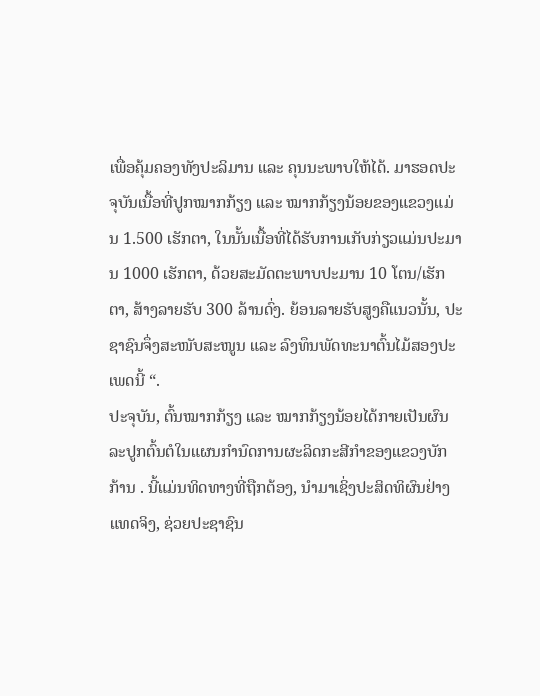ເພື່ອຄຸ້ມຄອງທັງປະລິມານ ແລະ ຄຸນນະພາບໃຫ້ໄດ້. ມາຮອດປະຈຸບັນເນື້ອທີ່ປູກໝາກກ້ຽງ ແລະ ໝາກກ້ຽງນ້ອຍຂອງແຂວງແມ່ນ 1.500 ເຮັກຕາ, ໃນນັ້ນເນື້ອທີ່ໄດ້ຮັບການເກັບກ່ຽວແມ່ນປະມານ 1000 ເຮັກຕາ, ດ້ວຍສະມັດຕະພາບປະມານ 10 ໂຕນ/ເຮັກຕາ, ສ້າງລາຍຮັບ 300 ລ້ານດົ່ງ. ຍ້ອນລາຍຮັບສູງຄືແນວນັ້ນ, ປະຊາຊົນຈຶ່ງສະໜັບສະໜູນ ແລະ ລົງທຶນພັດທະນາຕົ້ນໄມ້ສອງປະເພດນີ້ “.
ປະຈຸບັນ, ຕົ້ນໝາກກ້ຽງ ແລະ ໝາກກ້ຽງນ້ອຍໄດ້ກາຍເປັນຜົນລະປູກຕົ້ນຕໍໃນແຜນກຳນົດການຜະລິດກະສີກຳຂອງແຂວງບັກກ້ານ . ນີ້ແມ່ນທິດທາງທີ່ຖືກຕ້ອງ, ນຳມາເຊິ່ງປະສິດທິຜົນຢ່າງແທດຈິງ, ຊ່ວຍປະຊາຊົນ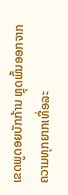ເຂດພູດອຍບັກກ້ານ ຫຼຸດພົ້ນອອກຈາກຄວາມທຸກຍາກເທື່ອລະ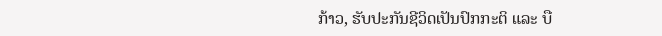ກ້າວ, ຮັບປະກັນຊີວິດເປັນປົກກະຕິ ແລະ ບື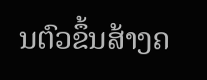ນຕົວຂຶ້ນສ້າງຄ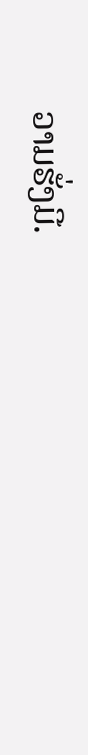ວາມຮັ່ງມີ.